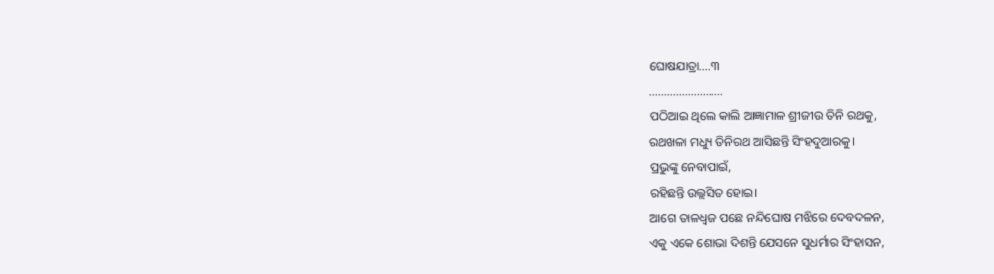ଘୋଷଯାତ୍ରା….୩
…………………….
ପଠିଆଇ ଥିଲେ କାଲି ଆଜ୍ଞାମାଳ ଶ୍ରୀଜୀଉ ତିନି ରଥକୁ,
ରଥଖଳା ମଧ୍ୟୁ ତିନିରଥ ଆସିଛନ୍ତି ସିଂହଦୁଆରକୁ।
ପ୍ରଭୁଙ୍କୁ ନେବାପାଇଁ,
ରହିଛନ୍ତି ଉଲ୍ଲସିତ ହୋଇ।
ଆଗେ ତାଳଧ୍ବଜ ପଛେ ନନ୍ଦିଘୋଷ ମଝିରେ ଦେବଦଳନ,
ଏକୁ ଏକେ ଶୋଭା ଦିଶନ୍ତି ଯେସନେ ସୁଧର୍ମାର ସିଂହାସନ,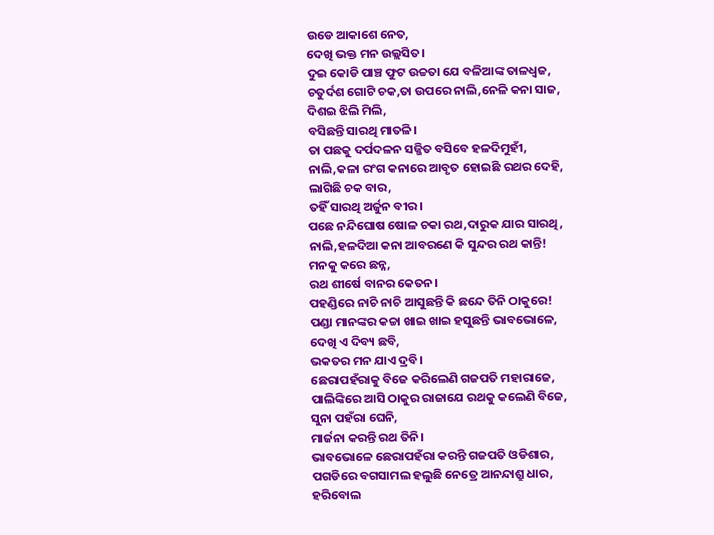ଉଡେ ଆକାଶେ ନେତ,
ଦେଖି ଭକ୍ତ ମନ ଉଲ୍ଲସିତ।
ଦୁଇ କୋଡି ପାଞ୍ଚ ଫୁଟ ଉଚ୍ଚତା ଯେ ବଳିଆଙ୍କ ତାଳଧ୍ବଜ,
ଚତୁର୍ଦଶ ଗୋଟି ଚକ,ତା ଉପରେ ନାଲି,ନେଳି କନା ସାଜ,
ଦିଶଇ ଝିଲି ମିଲି,
ବସିଛନ୍ତି ସାରଥି ମାତଳି।
ତା ପଛକୁ ଦର୍ପଦଳନ ସଜ୍ଜିତ ବସିବେ ହଳଦିମୁହୀଁ,
ନାଲି,କଳା ରଂଗ କନାରେ ଆବୃତ ହୋଇଛି ରଥର ଦେହି,
ଲାଗିଛି ଚକ ବାର,
ତହିଁ ସାରଥି ଅର୍ଜୁନ ବୀର।
ପଛେ ନନ୍ଦିଘୋଷ ଷୋଳ ଚକା ରଥ,ଦାରୁକ ଯାର ସାରଥି,
ନାଲି,ହଳଦିଆ କନା ଆବରଣେ କି ସୁନ୍ଦର ରଥ କାନ୍ତି!
ମନକୁ କରେ ଛନ୍ନ,
ରଥ ଶୀର୍ଷେ ବାନର କେତନ।
ପହଣ୍ଡିରେ ନାଚି ନାଚି ଆସୁଛନ୍ତି କି ଛନ୍ଦେ ତିନି ଠାକୁରେ!
ପଣ୍ଡା ମାନଙ୍କର କଚ୍ଚା ଖାଇ ଖାଇ ହସୁଛନ୍ତି ଭାବଭୋଳେ,
ଦେଖି ଏ ଦିବ୍ୟ ଛବି,
ଭକତର ମନ ଯାଏ ଦ୍ରବି।
ଛେରାପହଁରାକୁ ବିଜେ କରିଲେଣି ଗଜପତି ମହାରାଜେ,
ପାଲିଙ୍କିରେ ଆସି ଠାକୁର ରାଜାଯେ ରଥକୁ କଲେଣି ବିଜେ,
ସୁନା ପହଁରା ଘେନି,
ମାର୍ଜନା କରନ୍ତି ରଥ ତିନି।
ଭାବଭୋଳେ ଛେରାପହଁରା କରନ୍ତି ଗଜପତି ଓଡିଶାର,
ପଗଡିରେ ବଗସାମଲ ହଲୁଛି ନେତ୍ରେ ଆନନ୍ଦାଶ୍ରୁ ଧାର,
ହରିବୋଲ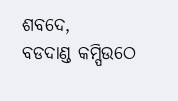ଶବଦେ,
ବଡଦାଣ୍ଡ କମ୍ପିଉଠେ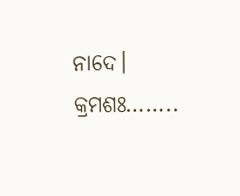ନାଦେ।
କ୍ରମଶଃ……..